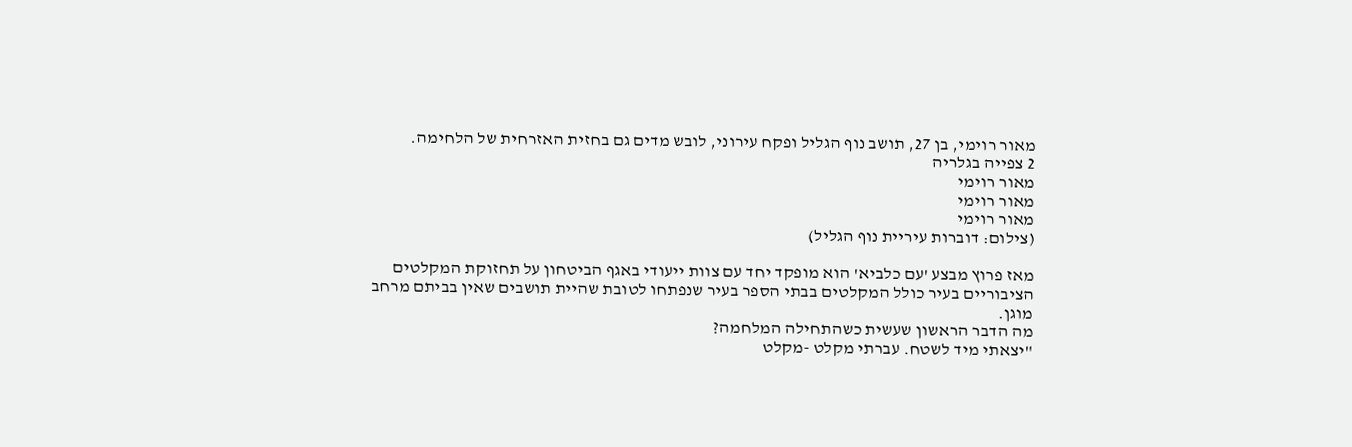מאור רוימי, בן 27, תושב נוף הגליל ופקח עירוני, לובש מדים גם בחזית האזרחית של הלחימה.
2 צפייה בגלריה
מאור רוימי
מאור רוימי
מאור רוימי
(צילום: דוברות עיריית נוף הגליל)

מאז פרוץ מבצע 'עם כלביא' הוא מופקד יחד עם צוות ייעודי באגף הביטחון על תחזוקת המקלטים הציבוריים בעיר כולל המקלטים בבתי הספר בעיר שנפתחו לטובת שהיית תושבים שאין בביתם מרחב מוגן.
מה הדבר הראשון שעשית כשהתחילה המלחמה?
"יצאתי מיד לשטח. עברתי מקלט -מקלט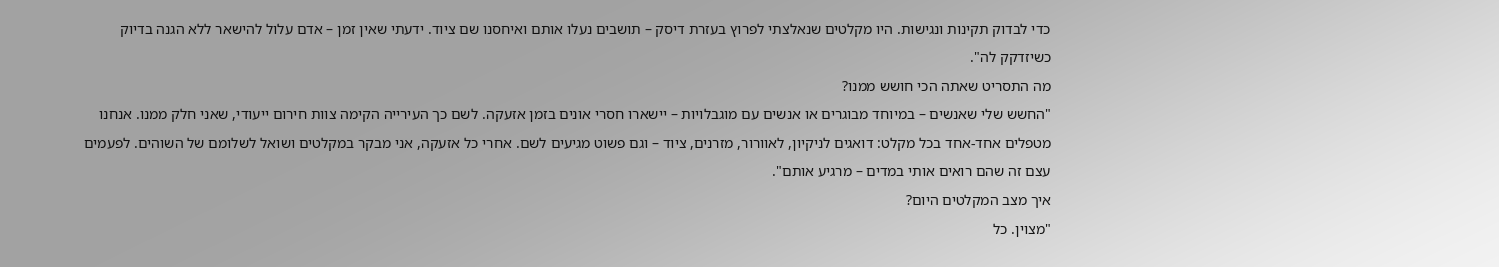כדי לבדוק תקינות ונגישות. היו מקלטים שנאלצתי לפרוץ בעזרת דיסק – תושבים נעלו אותם ואיחסנו שם ציוד. ידעתי שאין זמן – אדם עלול להישאר ללא הגנה בדיוק כשיזדקק לה".
מה התסריט שאתה הכי חושש ממנו?
"החשש שלי שאנשים – במיוחד מבוגרים או אנשים עם מוגבלויות – יישארו חסרי אונים בזמן אזעקה. לשם כך העירייה הקימה צוות חירום ייעודי, שאני חלק ממנו. אנחנו מטפלים אחד-אחד בכל מקלט: דואגים לניקיון, לאוורור, מזרנים, ציוד – וגם פשוט מגיעים לשם. אחרי כל אזעקה, אני מבקר במקלטים ושואל לשלומם של השוהים. לפעמים עצם זה שהם רואים אותי במדים – מרגיע אותם".
איך מצב המקלטים היום?
"מצוין. כל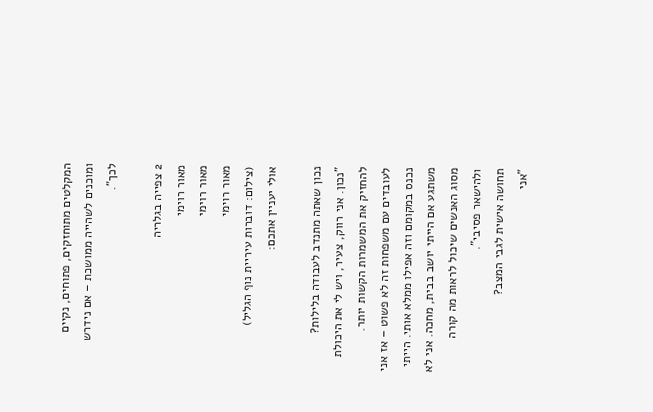המקלטים מתוחזקים, פתוחים, נקיים ומוכנים לשהייה ממושכת – אם נידרש לכך".

2 צפייה בגלריה
מאור רוימי
מאור רוימי
מאור רוימי
(צילום: דוברות עיריית נוף הגליל)
אולי יעניין אתכם:

נכון שאתה מתנדב לעבודה בלילות?
"נכון. אני רווק, צעיר, ויש לי את היכולת להחזיק את המשמרות הקשות יותר. לעובדים עם משפחות זה לא פשוט – אז אני נכנס במקומם וזה אפילו ממלא אותי. הייתי משתגע אם הייתי יושב בבית, מחכה. אני לא מסוג האנשים שיכול לראות מה קורה ולהישאר פסיבי".
תחושה אישית לגבי המצב?
"אני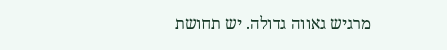מרגיש גאווה גדולה. יש תחושת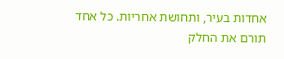אחדות בעיר, ותחושת אחריות. כל אחד תורם את החלק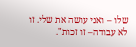שלו – ואני עושה את שלי. זו לא עבודה– זו זכות".